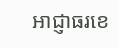អាជ្ញាធរខេ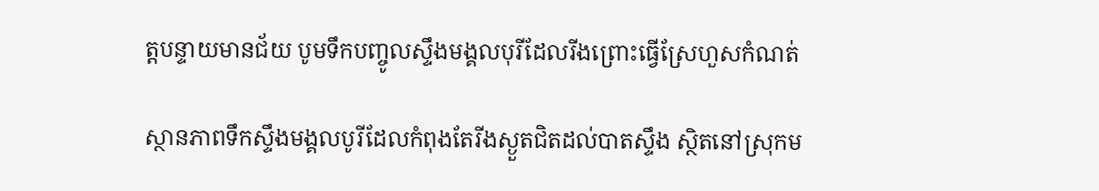ត្តបន្ទាយមានជ័យ បូមទឹកបញ្ចូលស្ទឹងមង្គលបុរីដែលរីងព្រោះធ្វើស្រែហួសកំណត់

ស្ថានភាពទឹកស្ទឹងមង្គលបូរីដែលកំពុងតែរីងស្ងួតជិតដល់បាតស្ទឹង ស្ថិតនៅស្រុកម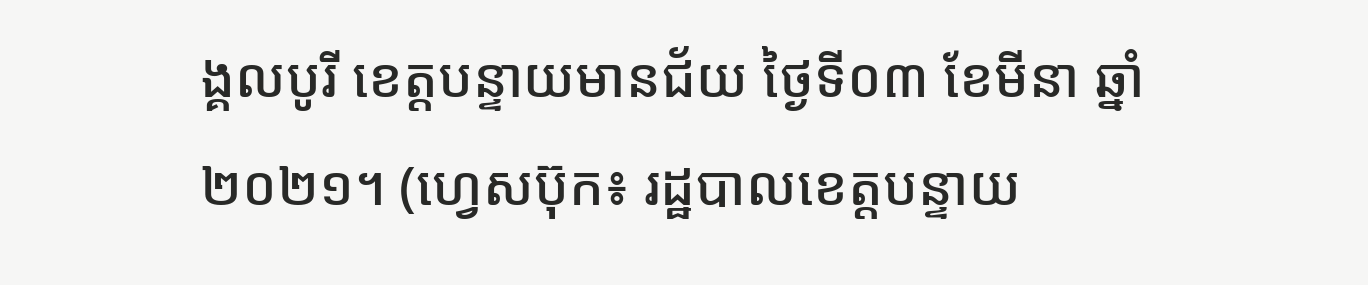ង្គលបូរី ខេត្តបន្ទាយមានជ័យ ថ្ងៃទី០៣ ខែមីនា ឆ្នាំ២០២១។ (ហ្វេសប៊ុក៖ រដ្ឋបាលខេត្តបន្ទាយ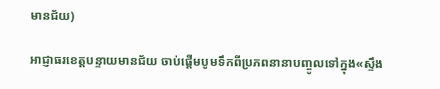មានជ័យ)

អាជ្ញាធរខេត្តបន្ទាយមានជ័យ ចាប់ផ្តើមបូមទឹកពីប្រភពនានាបញ្ចូលទៅក្នុង«ស្ទឹង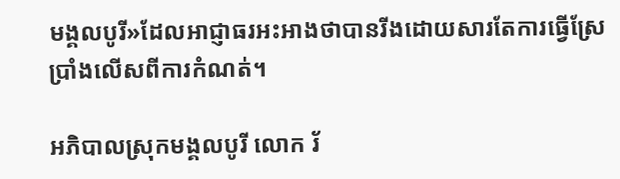មង្គលបូរី»ដែលអាជ្ញាធរអះអាងថាបានរីងដោយសារតែការធ្វើស្រែប្រាំងលើសពីការកំណត់។

អភិបាលស្រុកមង្គលបូរី លោក រ័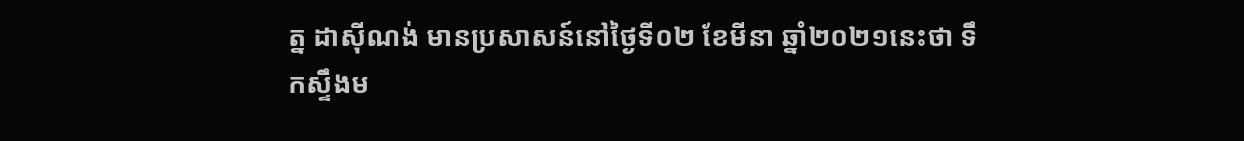ត្ន ដាស៊ីណង់ មានប្រសាសន៍នៅថ្ងៃទី០២ ខែមីនា ឆ្នាំ២០២១នេះថា ទឹកស្ទឹងម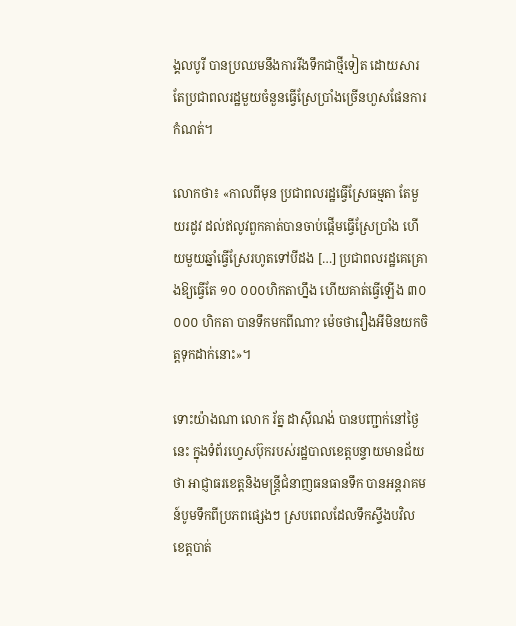ង្គលបូរី បានប្រឈមនឹងការរីងទឹកជាថ្មីទៀត ដោយសារតែប្រជាពលរដ្ឋមួយចំនួនធ្វើស្រែប្រាំងច្រើនហួសផែនការកំណត់។

លោកថា៖ «កាលពីមុន ប្រជាពលរដ្ឋធ្វើស្រែធម្មតា តែមួយរដូវ ដល់ឥលូវពួកគាត់បានចាប់ផ្ដើមធ្វើស្រែប្រាំង ហើយមួយឆ្នាំធ្វើស្រែរហូតទៅបីដង […] ប្រជាពលរដ្ឋគេគ្រោងឱ្យធ្វើតែ ១០ ០០០ហិកតាហ្នឹង ហើយគាត់ធ្វើឡើង ៣០ ០០០ ហិកតា បានទឹកមកពីណា? ម៉េចថារឿងអីមិនយកចិត្តទុកដាក់នោះ»។

ទោះយ៉ាងណា លោក រ័ត្ន ដាស៊ីណង់ បានបញ្ជាក់នៅថ្ងៃនេះ ក្នុងទំព័រហ្វេសប៊ុករបស់រដ្ឋបាលខេត្តបន្ទាយមានជ័យថា អាជ្ញាធរខេត្តនិងមន្ត្រីជំនាញធនធានទឹក បានអន្តរាគមន៍បូមទឹកពីប្រភពផ្សេងៗ ស្របពេលដែលទឹកស្ទឹងបវិល ខេត្តបាត់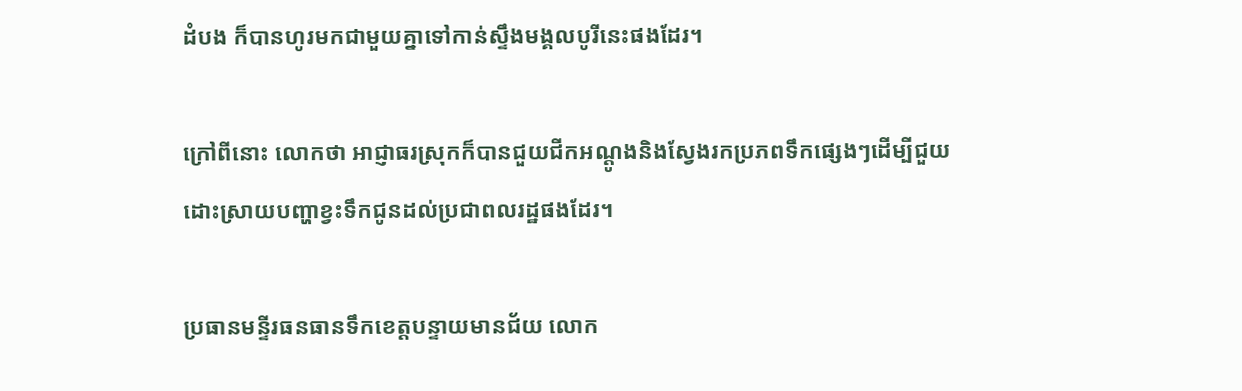ដំបង ក៏បានហូរមកជាមួយគ្នាទៅកាន់ស្ទឹងមង្គលបូរីនេះផងដែរ។

ក្រៅពីនោះ លោកថា អាជ្ញាធរស្រុកក៏បានជួយជីកអណ្តូងនិងស្វែងរកប្រភពទឹកផ្សេងៗដើម្បីជួយដោះស្រាយបញ្ហាខ្វះទឹកជូនដល់ប្រជាពលរដ្ឋផងដែរ។

ប្រធានមន្ទីរធនធានទឹកខេត្តបន្ទាយមានជ័យ លោក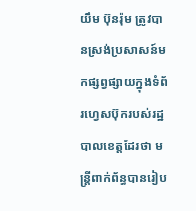យឹម ប៊ុនរ៉ុម ត្រូវបានស្រង់ប្រសាសន៍មកផ្សព្វផ្សាយក្នុងទំព័រហ្វេសប៊ុករបស់រដ្ឋបាលខេត្តដែរថា មន្ត្រីពាក់ព័ន្ធបានរៀប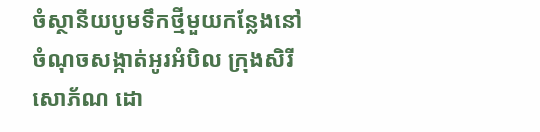ចំស្ថានីយបូមទឹកថ្មីមួយកន្លែងនៅចំណុចសង្កាត់អូរអំបិល ក្រុងសិរីសោភ័ណ ដោ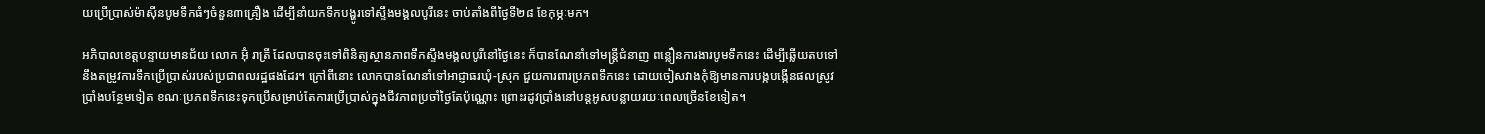យប្រើប្រាស់ម៉ាស៊ីនបូមទឹកធំៗចំនួន៣គ្រឿង ដើម្បីនាំយកទឹកបង្ហូរទៅស្ទឹងមង្គលបូរីនេះ ចាប់តាំងពីថ្ងៃទី២៨ ខែកុម្ភៈមក។

អភិបាលខេត្តបន្ទាយមានជ័យ លោក អ៊ុំ រាត្រី ដែលបានចុះទៅពិនិត្យស្ថានភាពទឹកស្ទឹងមង្គលបូរីនៅថ្ងៃនេះ ក៏បានណែនាំទៅមន្ត្រីជំនាញ ពន្លឿនការងារបូមទឹកនេះ ដើម្បីឆ្លើយតបទៅនឹងតម្រូវការទឹកប្រើប្រាស់របស់ប្រជាពលរដ្ឋផងដែរ។ ក្រៅពីនោះ លោកបានណែនាំទៅអាជ្ញាធរឃុំ-ស្រុក ជួយការពារប្រភពទឹកនេះ ដោយចៀសវាងកុំឱ្យមានការបង្កបង្កើនផលស្រូវប្រាំងបន្ថែមទៀត ខណៈប្រភពទឹកនេះទុកប្រើសម្រាប់តែការប្រើប្រាស់ក្នុងជីវភាពប្រចាំថ្ងៃតែប៉ុណ្ណោះ ព្រោះរដូវប្រាំងនៅបន្តអូសបន្លាយរយៈពេលច្រើនខែទៀត។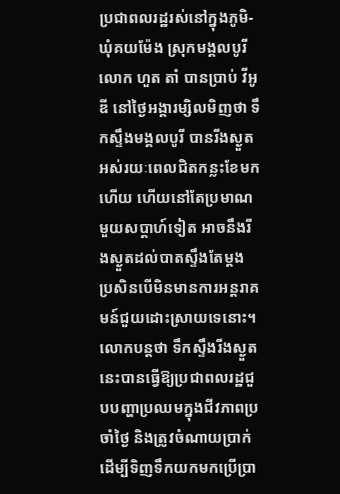ប្រជាពលរដ្ឋរស់នៅក្នុងភូមិ-ឃុំគយម៉ែង ស្រុកមង្គលបូរី លោក ហួត តាំ បានប្រាប់ វីអូឌី នៅថ្ងៃអង្គារម្សិលមិញថា ទឹកស្ទឹងមង្គលបូរី បានរីងស្ងួតអស់រយៈពេលជិតកន្លះខែមកហើយ ហើយនៅតែប្រមាណមួយសប្តាហ៍ទៀត អាចនឹងរីងស្ងួតដល់បាតស្ទឹងតែម្តង ប្រសិនបើមិនមានការអន្តរាគមន៍ជួយដោះស្រាយទេនោះ។ លោកបន្តថា ទឹកស្ទឹងរីងស្ងួតនេះបានធ្វើឱ្យប្រជាពលរដ្ឋជួបបញ្ហាប្រឈមក្នុងជីវភាពប្រចាំថ្ងៃ និងត្រូវចំណាយប្រាក់ដើម្បីទិញទឹកយកមកប្រើប្រា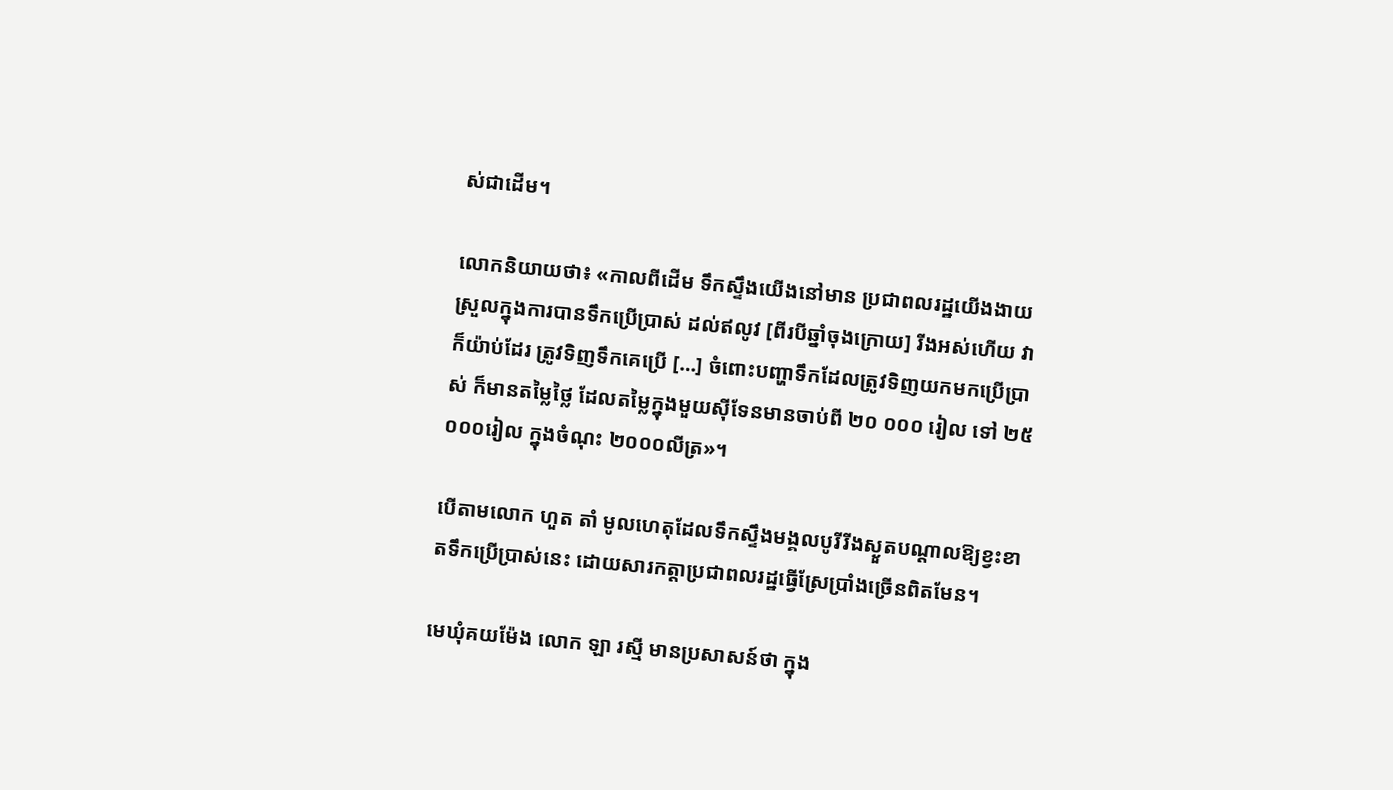ស់ជាដើម។

លោកនិយាយថា៖ «កាលពីដើម ទឹកស្ទឹងយើងនៅមាន ប្រជាពលរដ្ឋយើងងាយស្រួលក្នុងការបានទឹកប្រើប្រាស់ ដល់ឥលូវ [ពីរបីឆ្នាំចុងក្រោយ] រីងអស់ហើយ វាក៏យ៉ាប់ដែរ ត្រូវទិញទឹកគេប្រើ […] ចំពោះបញ្ហាទឹកដែលត្រូវទិញយកមកប្រើប្រាស់ ក៏មានតម្លៃថ្លៃ ដែលតម្លៃក្នុងមួយស៊ីទែនមានចាប់ពី ២០ ០០០ រៀល ទៅ ២៥ ០០០រៀល ក្នុងចំណុះ ២០០០លីត្រ»។

បើតាមលោក ហួត តាំ មូលហេតុដែលទឹកស្ទឹងមង្គលបូរីរីងស្ងួតបណ្តាលឱ្យខ្វះខាតទឹកប្រើប្រាស់នេះ ដោយសារកត្តាប្រជាពលរដ្ឋធ្វើស្រែប្រាំងច្រើនពិតមែន។

មេឃុំគយម៉ែង លោក ឡា រស្មី មានប្រសាសន៍ថា ក្នុង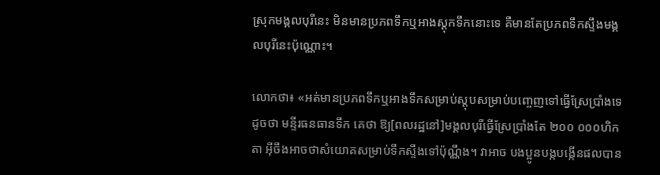ស្រុកមង្គលបុរីនេះ មិនមានប្រភពទឹកឬអាងស្តុកទឹកនោះទេ គឺមានតែប្រភពទឹកស្ទឹងមង្គលបុរីនេះប៉ុណ្ណោះ។

លោកថា៖ «អត់មានប្រភពទឹកឬអាងទឹកសម្រាប់ស្តុបសម្រាប់បញ្ចេញទៅធ្វើស្រែប្រាំងទេ ដូចថា មន្ទីរធនធានទឹក គេថា ឱ្យ[ពលរដ្ឋនៅ]មង្គលបុរីធ្វើស្រែប្រាំងតែ ២០០ ០០០ហិកតា អ៊ីចឹងអាចថាសំយោគសម្រាប់ទឹកស្ទឹងទៅប៉ុណ្ណឹង។ វាអាច បងប្អូនបង្កបង្កើនផលបាន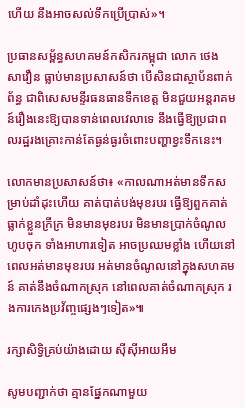ហើយ នឹងអាចសល់ទឹកប្រើប្រាស់»។

ប្រធានសម្ព័ន្ធសហគមន៍កសិករកម្ពុជា លោក ថេង សាវឿន ធ្លាប់មានប្រសាសន៍ថា បើសិនជាស្ថាប័នពាក់ព័ន្ធ ជាពិសេសមន្ទីរធនធានទឹកខេត្ត មិនជួយអន្តរាគមន៍រឿងនេះឱ្យបានទាន់ពេលវេលាទេ នឹងធ្វើឱ្យប្រជាពលរដ្ឋរងគ្រោះកាន់តែធ្ងន់ធ្ងរចំពោះបញ្ហាខ្វះទឹកនេះ។

លោកមានប្រសាសន៍ថា៖ «កាលណាអត់មានទឹកសម្រាប់ដាំដុះហើយ គាត់បាត់បង់មុខរបរ ធ្វើឱ្យពួកគាត់ធ្លាក់ខ្លួនក្រីក្រ មិនមានមុខរបរ មិនមានប្រាក់ចំណូលហូបចុក ទាំងអាហារទៀត អាចប្រឈមខ្លាំង ហើយនៅពេលអត់មានមុខរបរ អត់មានចំណូលនៅក្នុងសហគមន៍ គាត់នឹងចំណាកស្រុក នៅពេលគាត់ចំណាកស្រុក រងការកេងប្រវ័ញ្ចផ្សេងៗទៀត»៕

រក្សាសិទ្វិគ្រប់យ៉ាងដោយ ស៊ីស៊ីអាយអឹម

សូមបញ្ជាក់ថា គ្មានផ្នែកណាមួយ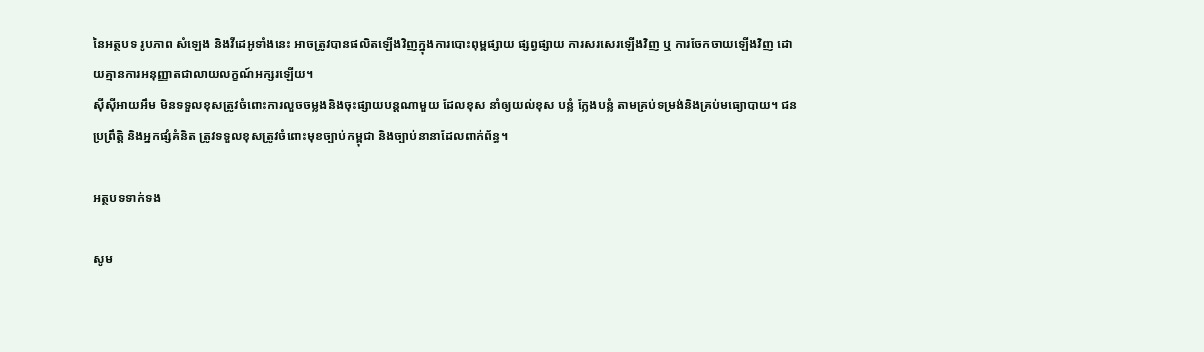នៃអត្ថបទ រូបភាព សំឡេង និងវីដេអូទាំងនេះ អាចត្រូវបានផលិតឡើងវិញក្នុងការបោះពុម្ពផ្សាយ ផ្សព្វផ្សាយ ការសរសេរឡើងវិញ ឬ ការចែកចាយឡើងវិញ ដោយគ្មានការអនុញ្ញាតជាលាយលក្ខណ៍អក្សរឡើយ។
ស៊ីស៊ីអាយអឹម មិនទទួលខុសត្រូវចំពោះការលួចចម្លងនិងចុះផ្សាយបន្តណាមួយ ដែលខុស នាំឲ្យយល់ខុស បន្លំ ក្លែងបន្លំ តាមគ្រប់ទម្រង់និងគ្រប់មធ្យោបាយ។ ជនប្រព្រឹត្តិ និងអ្នកផ្សំគំនិត ត្រូវទទួលខុសត្រូវចំពោះមុខច្បាប់កម្ពុជា និងច្បាប់នានាដែលពាក់ព័ន្ធ។

អត្ថបទទាក់ទង

សូម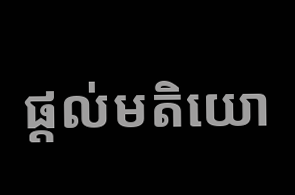ផ្ដល់មតិយោ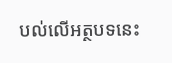បល់លើអត្ថបទនេះ